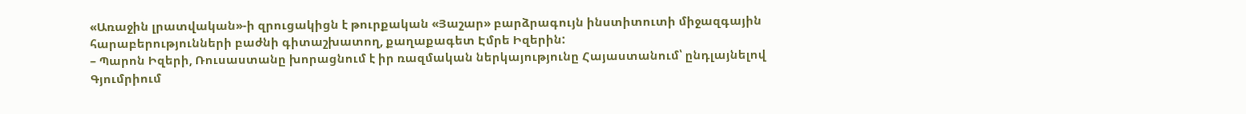«Առաջին լրատվական»-ի զրուցակիցն է թուրքական «Յաշար» բարձրագույն ինստիտուտի միջազգային հարաբերությունների բաժնի գիտաշխատող, քաղաքագետ Էմրե Իզերին:
– Պարոն Իզերի, Ռուսաստանը խորացնում է իր ռազմական ներկայությունը Հայաստանում՝ ընդլայնելով Գյումրիում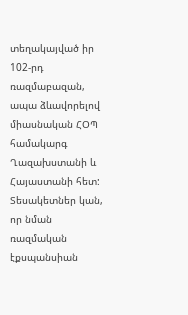տեղակայված իր 102-րդ ռազմաբազան, ապա ձևավորելով միասնական ՀՕՊ համակարգ Ղազախստանի և Հայաստանի հետ: Տեսակետներ կան, որ նման ռազմական էքսպանսիան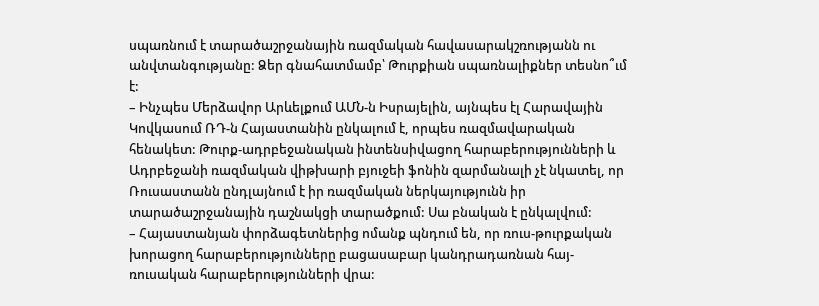սպառնում է տարածաշրջանային ռազմական հավասարակշռությանն ու անվտանգությանը: Ձեր գնահատմամբ՝ Թուրքիան սպառնալիքներ տեսնո՞ւմ է:
– Ինչպես Մերձավոր Արևելքում ԱՄՆ-ն Իսրայելին, այնպես էլ Հարավային Կովկասում ՌԴ-ն Հայաստանին ընկալում է, որպես ռազմավարական հենակետ: Թուրք-ադրբեջանական ինտենսիվացող հարաբերությունների և Ադրբեջանի ռազմական վիթխարի բյուջեի ֆոնին զարմանալի չէ նկատել, որ Ռուսաստանն ընդլայնում է իր ռազմական ներկայությունն իր տարածաշրջանային դաշնակցի տարածքում: Սա բնական է ընկալվում:
– Հայաստանյան փորձագետներից ոմանք պնդում են, որ ռուս-թուրքական խորացող հարաբերությունները բացասաբար կանդրադառնան հայ-ռուսական հարաբերությունների վրա: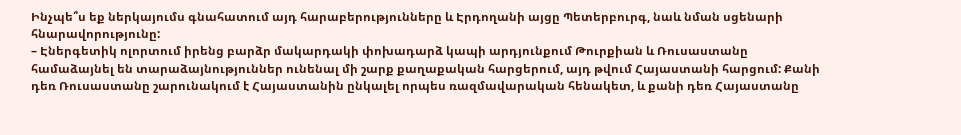Ինչպե՞ս եք ներկայումս գնահատում այդ հարաբերությունները և Էրդողանի այցը Պետերբուրգ, նաև նման սցենարի հնարավորությունը:
– Էներգետիկ ոլորտում իրենց բարձր մակարդակի փոխադարձ կապի արդյունքում Թուրքիան և Ռուսաստանը համաձայնել են տարաձայնություններ ունենալ մի շարք քաղաքական հարցերում, այդ թվում Հայաստանի հարցում: Քանի դեռ Ռուսաստանը շարունակում է Հայաստանին ընկալել որպես ռազմավարական հենակետ, և քանի դեռ Հայաստանը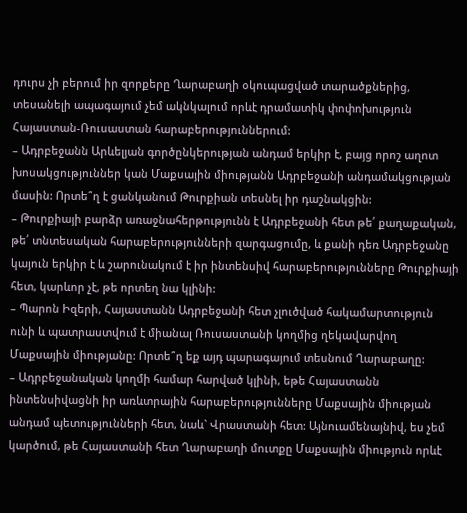դուրս չի բերում իր զորքերը Ղարաբաղի օկուպացված տարածքներից, տեսանելի ապագայում չեմ ակնկալում որևէ դրամատիկ փոփոխություն Հայաստան-Ռուսաստան հարաբերություններում:
– Ադրբեջանն Արևելյան գործընկերության անդամ երկիր է, բայց որոշ աղոտ խոսակցություններ կան Մաքսային միությանն Ադրբեջանի անդամակցության մասին: Որտե՞ղ է ցանկանում Թուրքիան տեսնել իր դաշնակցին:
– Թուրքիայի բարձր առաջնահերթությունն է Ադրբեջանի հետ թե՛ քաղաքական, թե՛ տնտեսական հարաբերությունների զարգացումը, և քանի դեռ Ադրբեջանը կայուն երկիր է և շարունակում է իր ինտենսիվ հարաբերությունները Թուրքիայի հետ, կարևոր չէ, թե որտեղ նա կլինի:
– Պարոն Իզերի, Հայաստանն Ադրբեջանի հետ չլուծված հակամարտություն ունի և պատրաստվում է միանալ Ռուսաստանի կողմից ղեկավարվող Մաքսային միությանը: Որտե՞ղ եք այդ պարագայում տեսնում Ղարաբաղը:
– Ադրբեջանական կողմի համար հարված կլինի, եթե Հայաստանն ինտենսիվացնի իր առևտրային հարաբերությունները Մաքսային միության անդամ պետությունների հետ, նաև` Վրաստանի հետ: Այնուամենայնիվ, ես չեմ կարծում, թե Հայաստանի հետ Ղարաբաղի մուտքը Մաքսային միություն որևէ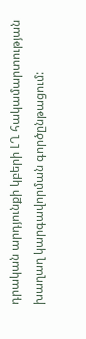դրական արդյունքի կբերի ԼՂ հակամարտության խաղաղ կարգավորման գործընթացում: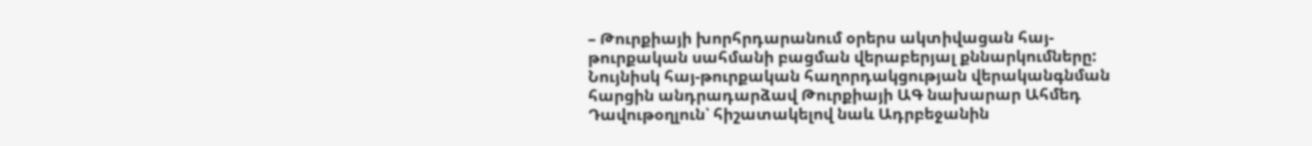– Թուրքիայի խորհրդարանում օրերս ակտիվացան հայ-թուրքական սահմանի բացման վերաբերյալ քննարկումները: Նույնիսկ հայ-թուրքական հաղորդակցության վերականգնման հարցին անդրադարձավ Թուրքիայի ԱԳ նախարար Ահմեդ Դավութօղլուն՝ հիշատակելով նաև Ադրբեջանին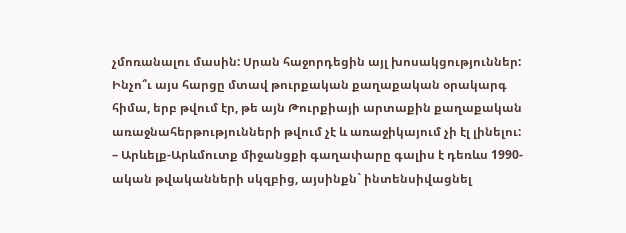չմոռանալու մասին: Սրան հաջորդեցին այլ խոսակցություններ: Ինչո՞ւ այս հարցը մտավ թուրքական քաղաքական օրակարգ հիմա, երբ թվում էր, թե այն Թուրքիայի արտաքին քաղաքական առաջնահերթությունների թվում չէ և առաջիկայում չի էլ լինելու:
– Արևելք-Արևմուտք միջանցքի գաղափարը գալիս է դեռևս 1990-ական թվականների սկզբից, այսինքն` ինտենսիվացնել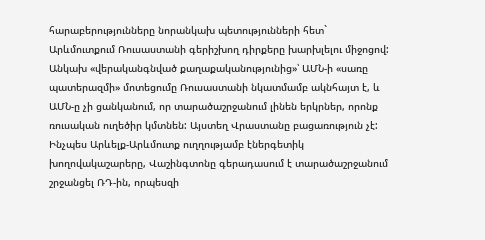հարաբերությունները նորանկախ պետությունների հետ` Արևմուտքում Ռուսաստանի գերիշխող դիրքերը խարխլելու միջոցով: Անկախ «վերականգնված քաղաքականությունից»՝ ԱՄՆ-ի «սառը պատերազմի» մոտեցումը Ռուսաստանի նկատմամբ ակնհայտ է, և ԱՄՆ-ը չի ցանկանում, որ տարածաշրջանում լինեն երկրներ, որոնք ռուսական ուղեծիր կմտնեն: Այստեղ Վրաստանը բացառություն չէ: Ինչպես Արևելք-Արևմուտք ուղղությամբ էներգետիկ խողովակաշարերը, Վաշինգտոնը գերադասում է տարածաշրջանում շրջանցել ՌԴ-ին, որպեսզի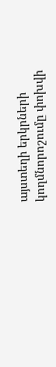այստեղի երկրների կողմնորոշումը փոխվի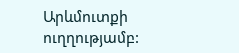Արևմուտքի ուղղությամբ: